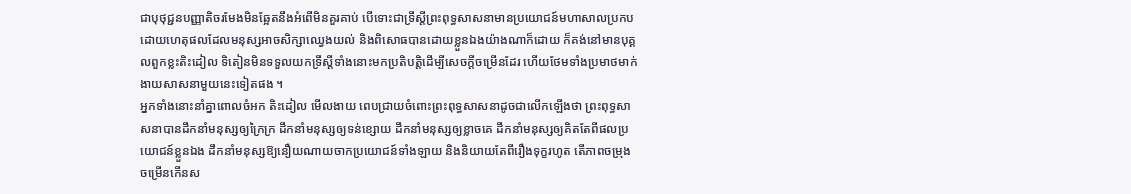ជាបុថុជ្ជនបញ្ញាតិចរមែងមិនឆ្អែតនឹងអំពើមិនគួរគាប់ បើទោះជាទ្រឹស្តីព្រះពុទ្ធសាសនាមានប្រយោជន៍មហាសាលប្រកបដោយហេតុផលដែលមនុស្សអាចសិក្សាឈ្វេងយល់ និងពិសោធបានដោយខ្លួនឯងយ៉ាងណាក៏ដោយ ក៏គង់នៅមានបុគ្គលពួកខ្លះតិះដៀល ទិតៀនមិនទទួលយកទ្រឹស្តីទាំងនោះមកប្រតិបត្តិដើម្បីសេចក្តីចម្រើនដែរ ហើយថែមទាំងប្រមាថមាក់ងាយសាសនាមួយនេះទៀតផង ។
អ្នកទាំងនោះនាំគ្នាពោលចំអក តិះដៀល មើលងាយ ពេបជ្រាយចំពោះព្រះពុទ្ធសាសនាដូចជាលើកឡើងថា ព្រះពុទ្ធសាសនាបានដឹកនាំមនុស្សឲ្យក្រៃក្រ ដឹកនាំមនុស្សឲ្យទន់ខ្សោយ ដឹកនាំមនុស្សឲ្យខ្លាចគេ ដឹកនាំមនុស្សឲ្យគិតតែពីផលប្រយោជន៍ខ្លួនឯង ដឹកនាំមនុស្សឱ្យនឿយណាយចាកប្រយោជន៍ទាំងឡាយ និងនិយាយតែពីរឿងទុក្ខរហូត តើភាពចម្រុងចម្រើនកើនស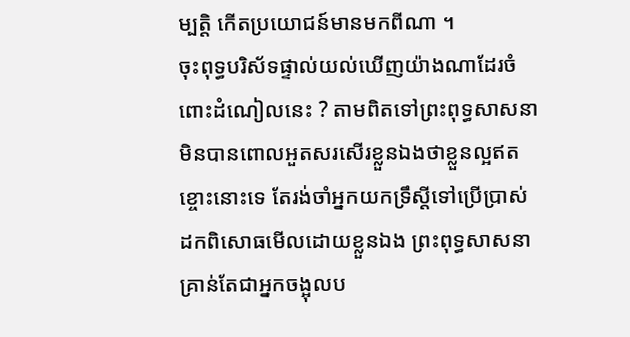ម្បត្តិ កើតប្រយោជន៍មានមកពីណា ។
ចុះពុទ្ធបរិស័ទផ្ទាល់យល់ឃើញយ៉ាងណាដែរចំពោះដំណៀលនេះ ? តាមពិតទៅព្រះពុទ្ធសាសនាមិនបានពោលអួតសរសើរខ្លួនឯងថាខ្លួនល្អឥតខ្ចោះនោះទេ តែរង់ចាំអ្នកយកទ្រឹស្តីទៅប្រើប្រាស់ដកពិសោធមើលដោយខ្លួនឯង ព្រះពុទ្ធសាសនាគ្រាន់តែជាអ្នកចង្អុលប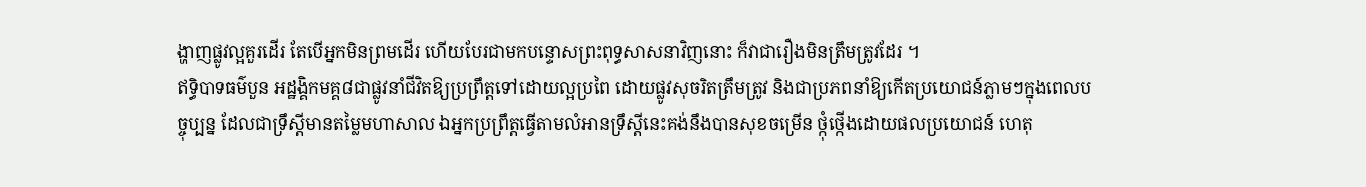ង្ហាញផ្លូវល្អគួរដើរ តែបើអ្នកមិនព្រមដើរ ហើយបែរជាមកបន្ទោសព្រះពុទ្ធសាសនាវិញនោះ ក៏វាជារឿងមិនត្រឹមត្រូវដែរ ។
ឥទ្ធិបាទធម៌បួន អដ្ឋង្គិកមគ្គ៨ជាផ្លូវនាំជីវិតឱ្យប្រព្រឹត្តទៅដោយល្អប្រពៃ ដោយផ្លូវសុចរិតត្រឹមត្រូវ និងជាប្រភពនាំឱ្យកើតប្រយោជន៍ភ្លាមៗក្នុងពេលបច្ចុប្បន្ន ដែលជាទ្រឹស្តីមានតម្លៃមហាសាល ឯអ្នកប្រព្រឹត្តធ្វើតាមលំអានទ្រឹស្តីនេះគង់នឹងបានសុខចម្រើន ថ្កុំថ្កើងដោយផលប្រយោជន៍ ហេតុ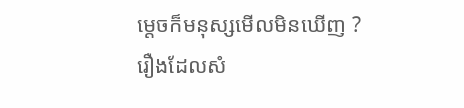ម្តេចក៏មនុស្សមើលមិនឃើញ ?
រឿងដែលសំ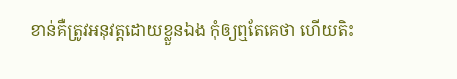ខាន់គឺត្រូវអនុវត្តដោយខ្លួនឯង កុំឲ្យឮតែគេថា ហើយតិះ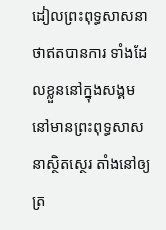ដៀលព្រះពុទ្ធសាសនាថាឥតបានការ ទាំងដែលខ្លួននៅក្នុងសង្គម នៅមានព្រះពុទ្ធសាសនាស្ថិតស្ថេរ តាំងនៅឲ្យត្រ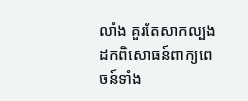លាំង គួរតែសាកល្បង ដកពិសោធន៍ពាក្យពេចន៍ទាំង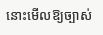នោះមើលឱ្យច្បាស់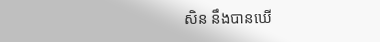សិន នឹងបានឃើ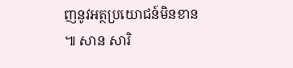ញនូវអត្ថប្រយោជន៍មិនខាន ៕ សាន សារិ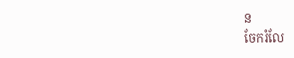ន
ចែករំលែ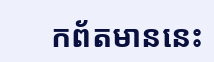កព័តមាននេះ